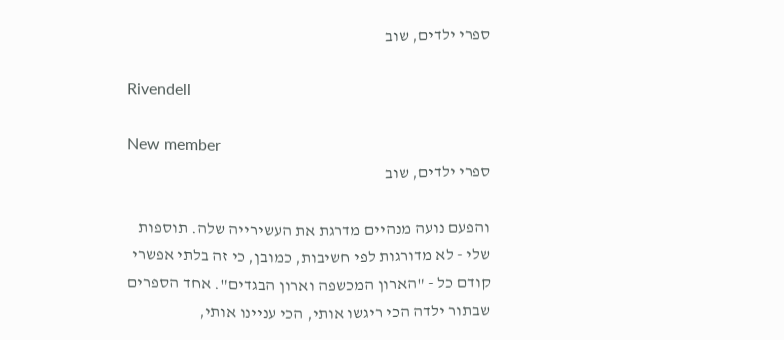ספרי ילדים, שוב

Rivendell

New member
ספרי ילדים, שוב

והפעם נועה מנהיים מדרגת את העשירייה שלה. תוספות שלי - לא מדורגות לפי חשיבות, כמובן, כי זה בלתי אפשרי קודם כל - "הארון המכשפה וארון הבגדים". אחד הספרים שבתור ילדה הכי ריגשו אותי, הכי עניינו אותי,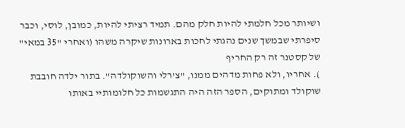ושיותר מכל חלמתי להיות חלק מהם. תמיד רציתי להיות, כמובן, לוסי, וכבר סיפרתי שבמשך שנים נהגתי לחכות בארונות שיקרה משהו (ואחרי "35 במאי" של קסטנר זה רק החריף
). אחריו, ולא פחות מדהים ממנו, "צ'רלי והשוקולדה". בתור ילדה חובבת שוקולד ומתוקים, הספר הזה היה התגשמות כל חלומותיי באותו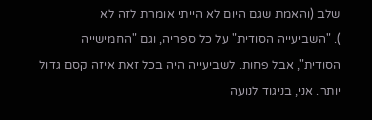שלב (והאמת שגם היום לא הייתי אומרת לזה לא
). "השביעייה הסודית" על כל ספריה, וגם "החמישייה הסודית", אבל פחות. לשביעייה היה בכל זאת איזה קסם גדול יותר. אני, בניגוד לנועה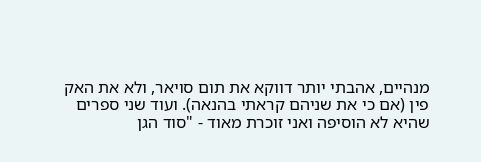מנהיים, אהבתי יותר דווקא את תום סויאר, ולא את האק פין (אם כי את שניהם קראתי בהנאה). ועוד שני ספרים שהיא לא הוסיפה ואני זוכרת מאוד - "סוד הגן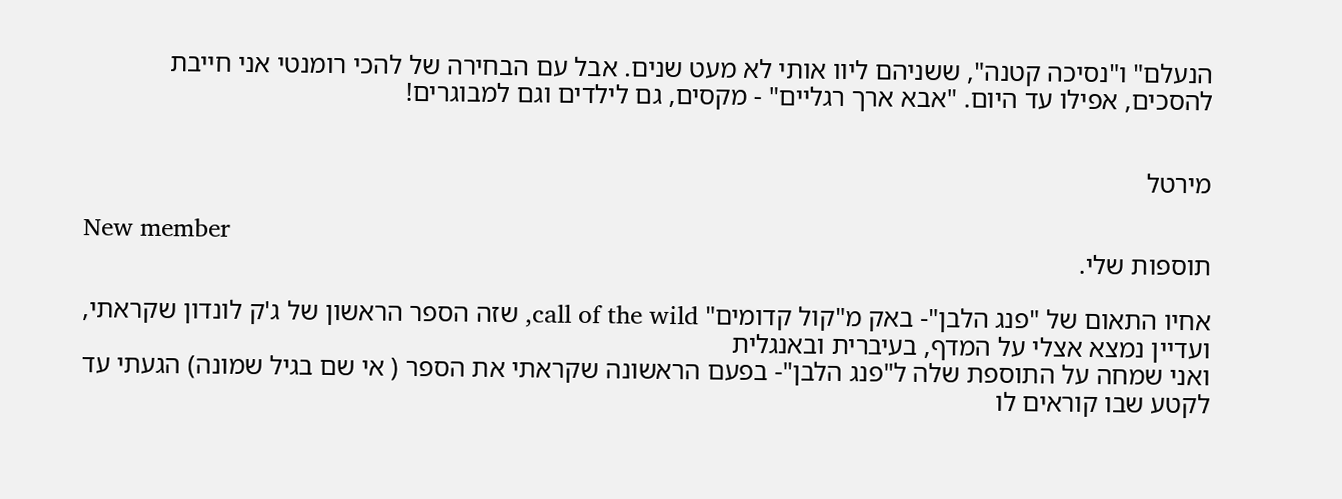הנעלם" ו"נסיכה קטנה", ששניהם ליוו אותי לא מעט שנים. אבל עם הבחירה של להכי רומנטי אני חייבת להסכים, אפילו עד היום. "אבא ארך רגליים" - מקסים, גם לילדים וגם למבוגרים!


מירטל

New member
תוספות שלי.

אחיו התאום של "פנג הלבן"- באק מ"קול קדומים" call of the wild, שזה הספר הראשון של ג'ק לונדון שקראתי, ועדיין נמצא אצלי על המדף, בעיברית ובאנגלית
ואני שמחה על התוספת שלה ל"פנג הלבן"- בפעם הראשונה שקראתי את הספר ( אי שם בגיל שמונה) הגעתי עד לקטע שבו קוראים לו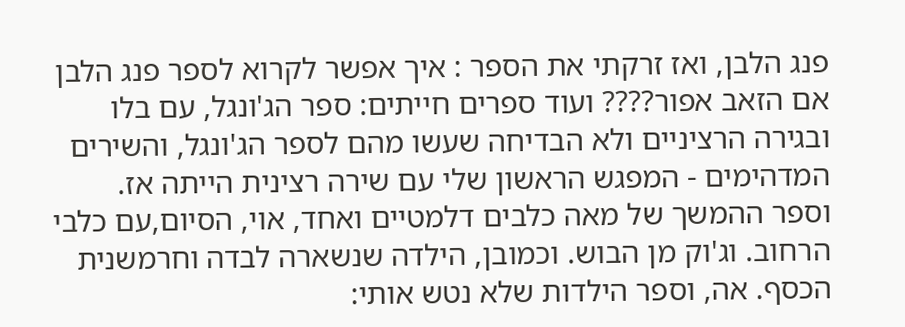פנג הלבן, ואז זרקתי את הספר : איך אפשר לקרוא לספר פנג הלבן אם הזאב אפור???? ועוד ספרים חייתים: ספר הג'ונגל, עם בלו ובגירה הרציניים ולא הבדיחה שעשו מהם לספר הג'ונגל, והשירים המדהימים - המפגש הראשון שלי עם שירה רצינית הייתה אז. וספר ההמשך של מאה כלבים דלמטיים ואחד, אוי, הסיום,עם כלבי הרחוב. וג'וק מן הבוש. וכמובן, הילדה שנשארה לבדה וחרמשנית הכסף. אה, וספר הילדות שלא נטש אותי: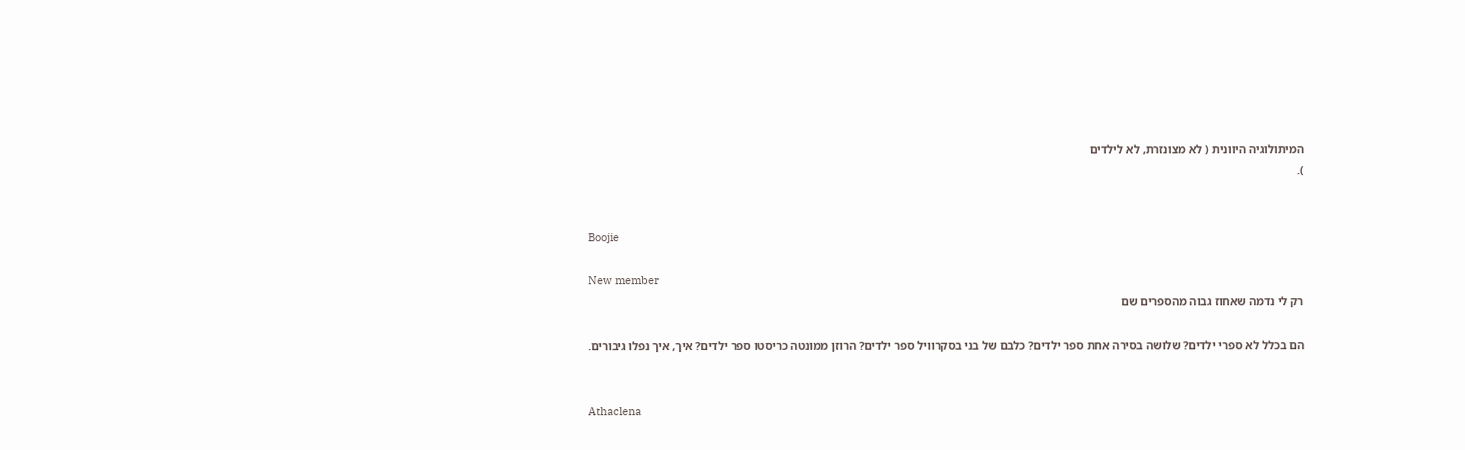המיתולוגיה היוונית ( לא מצונזרת, לא לילדים
).


Boojie

New member
רק לי נדמה שאחוז גבוה מהספרים שם

הם בכלל לא ספרי ילדים? שלושה בסירה אחת ספר ילדים? כלבם של בני בסקרוויל ספר ילדים? הרוזן ממונטה כריסטו ספר ילדים? איך, איך נפלו גיבורים.


Athaclena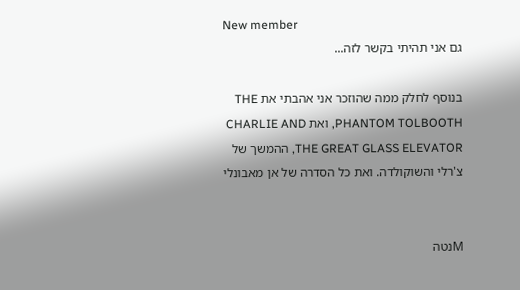New member
גם אני תהיתי בקשר לזה...

בנוסף לחלק ממה שהוזכר אני אהבתי את THE PHANTOM TOLBOOTH, ואת CHARLIE AND THE GREAT GLASS ELEVATOR, ההמשך של צ'רלי והשוקולדה. ואת כל הסדרה של אן מאבונלי


Mנטה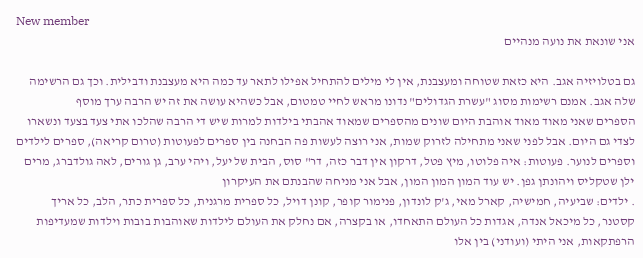New member
אני שונאת את נועה מנהיים

גם בטלויזיה אגב. היא כזאת שטוחה ומעצבנת, אין לי מילים להתחיל אפילו לתאר עד כמה היא מעצבנת ודבילית. וכך גם הרשימה שלה אגב. אמנם רשימות מסוג "עשרת הגדולים" נדונו מראש לחיי טמטום, אבל כשהיא עושה את זה יש הרבה ערך מוסף
הספרים שאני מאוד מאוד אוהבת היום שונים מהספרים שמאוד אהבתי בילדות למרות שיש די הרבה שהלכו אתי צעד בצעד ונשארו לצדי גם היום. אבל לפני שאני מתחילה לזרוק שמות, אני רוצה לעשות פה הבחנה בין ספרים לפעוטות (טרום קריאה), ספרים לילדים וספרים לנוער. פעוטות: איה פלוטו, מיץ פטל, דרקון אין דבר כזה, דר" סוס, הבית של יעל, ויהי ערב, גן גורים, לאה גולדברג, מרים ילן שטקליס ויהונתן גפן. יש עוד המון המון המון, אבל אני מניחה שהבנתם את העיקרון
. ילדים: שביעיה, חמישיה, קארל מאי, ג'ק לונדון, פנימור קופר, קונן דויל, כל ספרית מרגנית, כל ספרית כתר, הלב, כל אריך קסטנר, כל מיכאל אנדה, אגדות כל העולם התאחדו, או בקצרה, אם נחלק את העולם לילדות שאוהבות בובות וילדות שמעדיפות הרפתקאות, אני היתי (ועודני) בין אלו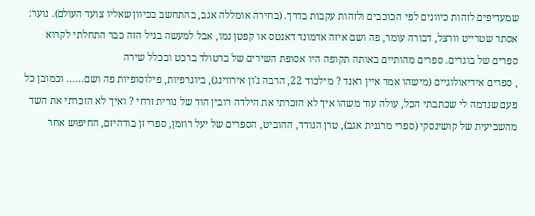שמעדיפים לזהות כיוונים לפי הכוכבים ולזהות עקבות בדרך. (בחירה אומללה אגב, בהתחשב בכיוון שאליו צועד העולם). נוער: אסתר שטרייט וורצל, דבורה עומר, פה ושם איזה אדמונד דאנטס או קפטן נמו, אבל למעשה בגיל הזה כבר התחלתי לקרוא ספרים של בוגרים. ספרים מהותיים באותה תקופה היו אסופת השירים של ברטולד ברכט ובכלל שירה
, ספרים אידיאולוגיים (מישהו אמר איין ראנד ? מילכוד 22, הרבה ג'ון אירווינג), ביוגרפיות, פילוסופיות פה ושם...... וכמובן כל פעם שנדמה לי שכתבתי הכל, עולה עוד משהו איך לא הזכרתי את הילדה רובין הוד של נורית זרחי ? ואיך לא הזכרתי את השד מהשביעית של קושינסקי (ספרי מרגנית אגב), טרן הנודד, ההוביט, הספרים של יעל רוזמן, ספרי זן בודהיזם, החיפוש אחר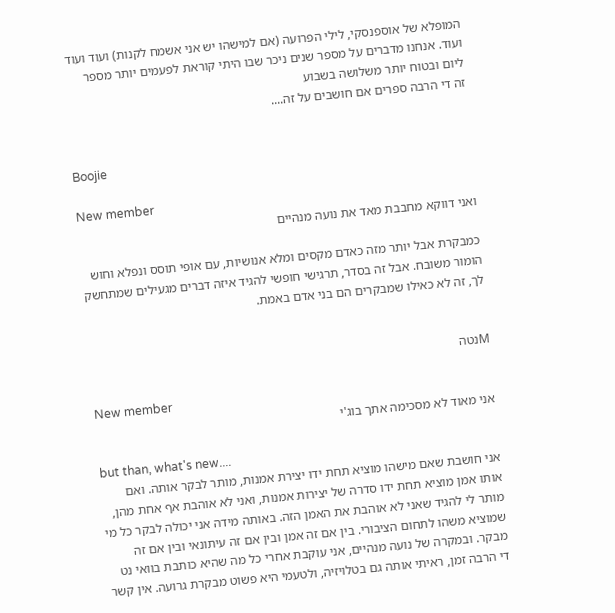המופלא של אוספנסקי, לילי הפרועה (אם למישהו יש אני אשמח לקנות) ועוד ועוד ועוד. אנחנו מדברים על מספר שנים ניכר שבו היתי קוראת לפעמים יותר מספר ליום ובטוח יותר משלושה בשבוע
זה די הרבה ספרים אם חושבים על זה....


Boojie

New member
ואני דווקא מחבבת מאד את נועה מנהיים

כמבקרת אבל יותר מזה כאדם מקסים ומלא אנושיות, עם אופי תוסס ונפלא וחוש הומור משובח. אבל זה בסדר, תרגישי חופשי להגיד איזה דברים מגעילים שמתחשק לך, זה לא כאילו שמבקרים הם בני אדם באמת.


Mנטה

New member
אני מאוד לא מסכימה אתך בוג'י

but than, what's new....
אני חושבת שאם מישהו מוציא תחת ידו יצירת אמנות, מותר לבקר אותה. ואם אותו אמן מוציא תחת ידו סדרה של יצירות אמנות, ואני לא אוהבת אף אחת מהן, מותר לי להגיד שאני לא אוהבת את האמן הזה. באותה מידה אני יכולה לבקר כל מי שמוציא משהו לתחום הציבורי. בין אם זה אמן ובין אם זה עיתונאי ובין אם זה מבקר. ובמקרה של נועה מנהיים, אני עוקבת אחרי כל מה שהיא כותבת בוואי נט די הרבה זמן, ראיתי אותה גם בטלויזיה, ולטעמי היא פשוט מבקרת גרועה. אין קשר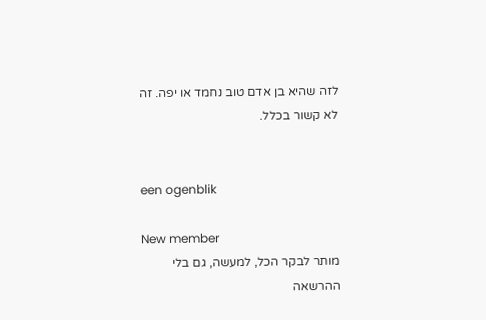לזה שהיא בן אדם טוב נחמד או יפה. זה לא קשור בכלל.


een ogenblik

New member
מותר לבקר הכל, למעשה, גם בלי ההרשאה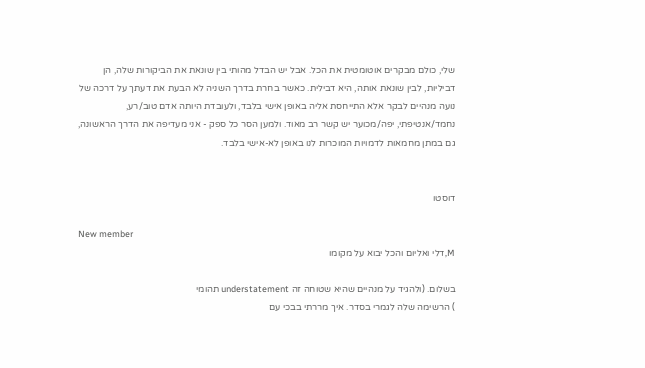שלי, כולם מבקרים אוטומטית את הכל. אבל יש הבדל מהותי בין שונאת את הביקורות שלה, הן דביליות, לבין שונאת אותה, היא דבילית. כאשר בחרת בדרך השניה לא הבעת את דעתך על דרכה של נועה מנהיים לבקר אלא התייחסת אליה באופן אישי בלבד, ולעובדת היותה אדם טוב/רע, נחמד/אנטיפתי, יפה/מכוער יש קשר רב מאוד. ולמען הסר כל ספק - אני מעדיפה את הדרך הראשונה, גם במתן מחמאות לדמויות המוכרות לנו באופן לא-אישי בלבד.


דוסטו

New member
M,דלי ואליום והכל יבוא על מקומו

בשלום. (ולהגיד על מנהיים שהיא שטוחה זה understatement תהומי
) הרשימה שלה לגמרי בסדר. איך מררתי בבכי עם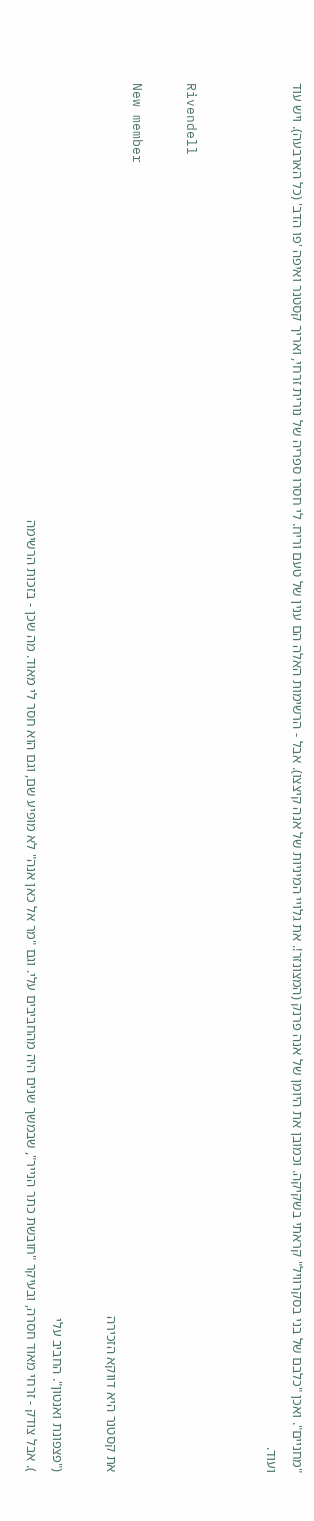"מחניים". ואכן "כלבם של בני בסקרוויל" קראתי בשקיקה. וכמובן את היומן של אנה פרנק (המצונזר!. את גלויי המיניות של אנה קיצצו). אבל - הרשימות האלה הם ענין של טעם וריח. לי חסרו ספריה של נורית זרחי, ואריך קסטנר ואיפה 'פו הדב' (כל הארבעה). ויש עוד ועוד.


Rivendell

New member
את קסטנר היא דווקא הזכירה

("פצפונת ואנטון". החביב עלי
). אבל צודק - זרחי מאוד חסרה, ובעיקר "חובשת כתר הנייר", שבמשך שנים היה מהחביבים עלי. וגם "מר אל כאן אנה" לא מופיע שם, וגם הוא חסר לי מאוד. מה שכן - בזכות הרשימה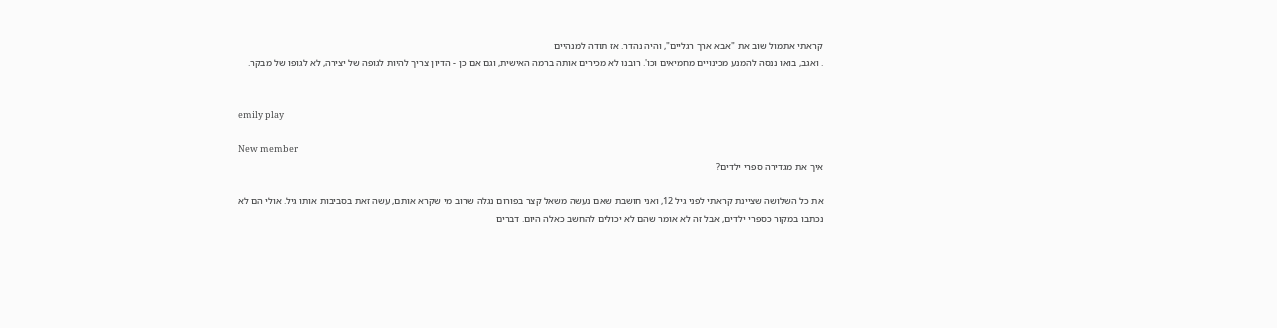קראתי אתמול שוב את "אבא ארך רגליים", והיה נהדר. אז תודה למנהיים
. ואגב, בואו ננסה להמנע מכינויים מחמיאים וכו'. רובנו לא מכירים אותה ברמה האישית, וגם אם כן - הדיון צריך להיות לגופה של יצירה, לא לגופו של מבקר.


emily play

New member
איך את מגדירה ספרי ילדים?

את כל השלושה שציינת קראתי לפני גיל 12, ואני חושבת שאם נעשה משאל קצר בפורום נגלה שרוב מי שקרא אותם, עשה זאת בסביבות אותו גיל. אולי הם לא נכתבו במקור כספרי ילדים, אבל זה לא אומר שהם לא יכולים להחשב כאלה היום. דברים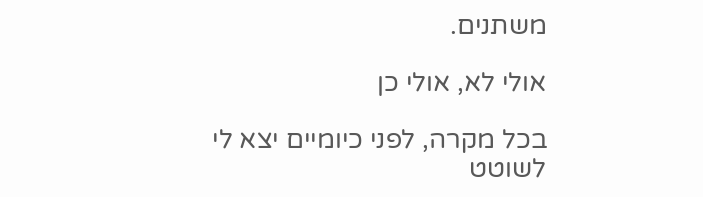משתנים.

אולי לא, אולי כן

בכל מקרה, לפני כיומיים יצא לי לשוטט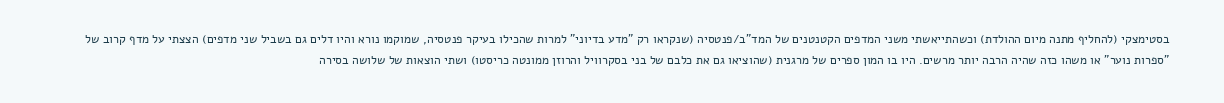בסטימצקי (להחליף מתנה מיום ההולדת) וכשהתייאשתי משני המדפים הקטנטנים של המד"ב/פנטסיה (שנקראו רק "מדע בדיוני" למרות שהכילו בעיקר פנטסיה, שמוקמו נורא והיו דלים גם בשביל שני מדפים) הצצתי על מדף קרוב של "ספרות נוער" או משהו כזה שהיה הרבה יותר מרשים. היו בו המון ספרים של מרגנית (שהוציאו גם את כלבם של בני בסקרוויל והרוזן ממונטה כריסטו) ושתי הוצאות של שלושה בסירה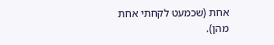אחת (שכמעט לקחתי אחת מהן).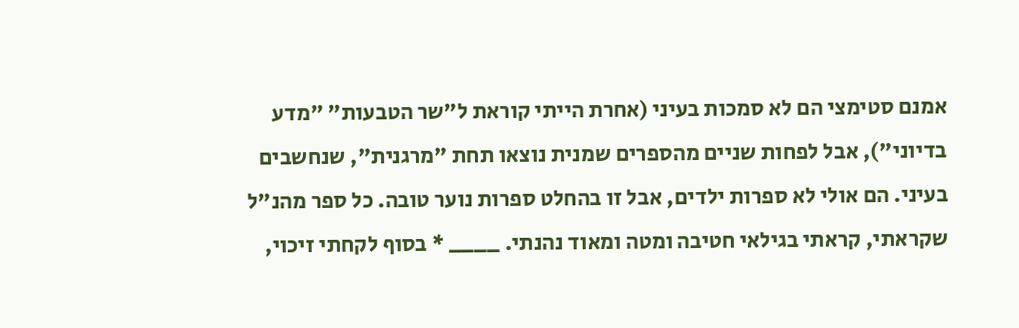אמנם סטימצי הם לא סמכות בעיני (אחרת הייתי קוראת ל"שר הטבעות" "מדע בדיוני"), אבל לפחות שניים מהספרים שמנית נוצאו תחת "מרגנית", שנחשבים בעיני. הם אולי לא ספרות ילדים, אבל זו בהחלט ספרות נוער טובה. כל ספר מהנ"ל שקראתי, קראתי בגילאי חטיבה ומטה ומאוד נהנתי. ____ * בסוף לקחתי זיכוי,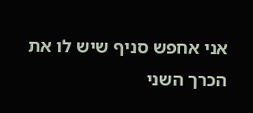אני אחפש סניף שיש לו את הכרך השני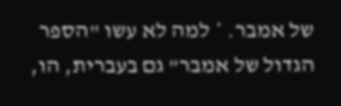של אמבר. * למה לא עשו "הספר הגדול של אמבר" גם בעברית, הו,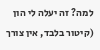למה? זה יעלה לי הון (קיטור בלבד, אין צורך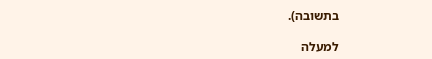בתשובה).

למעלה